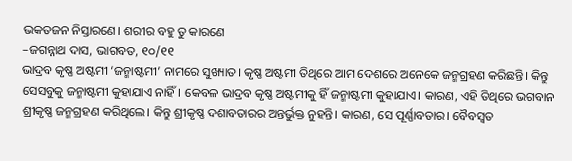ଭକତଜନ ନିସ୍ତାରଣେ। ଶରୀର ବହୁ ତୁ କାରଣେ
–ଜଗନ୍ନାଥ ଦାସ, ଭାଗବତ, ୧୦/୧୧
ଭାଦ୍ରବ କୃଷ୍ଣ ଅଷ୍ଟମୀ ‘ଜନ୍ମାଷ୍ଟମୀ’ ନାମରେ ସୁଖ୍ୟାତ। କୃଷ୍ଣ ଅଷ୍ଟମୀ ତିଥିରେ ଆମ ଦେଶରେ ଅନେକେ ଜନ୍ମଗ୍ରହଣ କରିଛନ୍ତି। କିନ୍ତୁ ସେସବୁକୁ ଜନ୍ମାଷ୍ଟମୀ କୁହାଯାଏ ନାହିଁ। କେବଳ ଭାଦ୍ରବ କୃଷ୍ଣ ଅଷ୍ଟମୀକୁ ହିଁ ଜନ୍ମାଷ୍ଟମୀ କୁହାଯାଏ। କାରଣ, ଏହି ତିଥିରେ ଭଗବାନ ଶ୍ରୀକୃଷ୍ଣ ଜନ୍ମଗ୍ରହଣ କରିଥିଲେ। କିନ୍ତୁ ଶ୍ରୀକୃଷ୍ଣ ଦଶାବତାରର ଅନ୍ତର୍ଭୁକ୍ତ ନୁହନ୍ତି। କାରଣ, ସେ ପୂର୍ଣ୍ଣାବତାର। ବୈବସ୍ବତ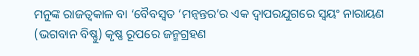ମନୁଙ୍କ ରାଜତ୍ବକାଳ ବା ‘ବୈବସ୍ବତ ‘ମନ୍ବନ୍ତର’ର ଏକ ଦ୍ବାପରଯୁଗରେ ସ୍ବୟଂ ନାରାୟଣ (ଭଗବାନ ବିଷ୍ଣୁ) କୃଷ୍ଣ ରୂପରେ ଜନ୍ମଗ୍ରହଣ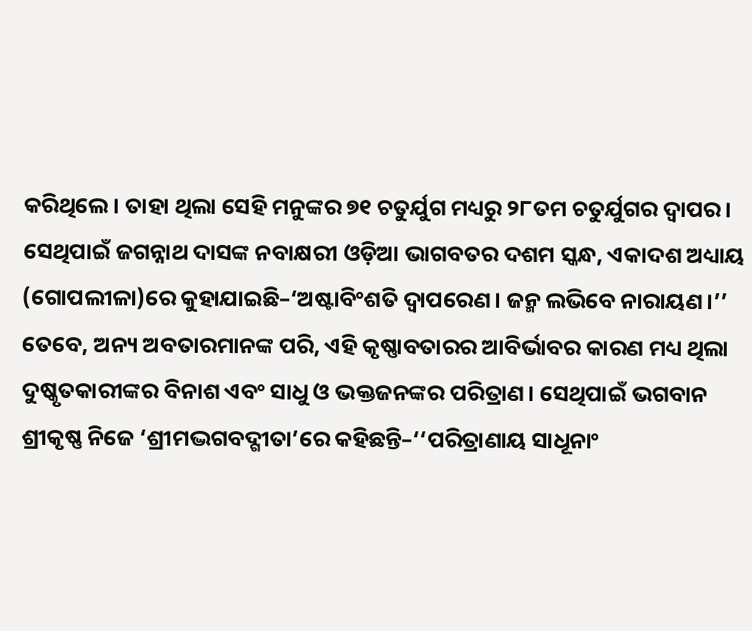କରିଥିଲେ। ତାହା ଥିଲା ସେହି ମନୁଙ୍କର ୭୧ ଚତୁର୍ଯୁଗ ମଧ୍ୟରୁ ୨୮ତମ ଚତୁର୍ଯୁଗର ଦ୍ବାପର। ସେଥିପାଇଁ ଜଗନ୍ନାଥ ଦାସଙ୍କ ନବାକ୍ଷରୀ ଓଡ଼ିଆ ଭାଗବତର ଦଶମ ସ୍କନ୍ଧ, ଏକାଦଶ ଅଧ୍ୟାୟ (ଗୋପଲୀଳା)ରେ କୁହାଯାଇଛି–‘ଅଷ୍ଟାବିଂଶତି ଦ୍ବାପରେଣ। ଜନ୍ମ ଲଭିବେ ନାରାୟଣ।’’ ତେବେ, ଅନ୍ୟ ଅବତାରମାନଙ୍କ ପରି, ଏହି କୃଷ୍ଣାବତାରର ଆବିର୍ଭାବର କାରଣ ମଧ୍ୟ ଥିଲା ଦୁଷ୍କୃତକାରୀଙ୍କର ବିନାଶ ଏବଂ ସାଧୁ ଓ ଭକ୍ତଜନଙ୍କର ପରିତ୍ରାଣ। ସେଥିପାଇଁ ଭଗବାନ ଶ୍ରୀକୃଷ୍ଣ ନିଜେ ‘ଶ୍ରୀମଦ୍ଭଗବଦ୍ଗୀତା’ରେ କହିଛନ୍ତି–‘‘ପରିତ୍ରାଣାୟ ସାଧୂନାଂ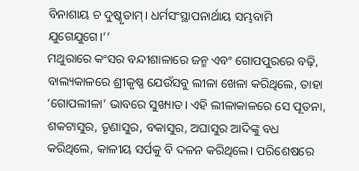ବିନାଶାୟ ଚ ଦୁଷ୍କୃତାମ୍। ଧର୍ମସଂସ୍ଥାପନାର୍ଥାୟ ସମ୍ଭବାମି ଯୁଗେଯୁଗେ।’’
ମଥୁରାରେ କଂସର ବନ୍ଦୀଶାଳାରେ ଜନ୍ମ ଏବଂ ଗୋପପୁରରେ ବଢ଼ି, ବାଲ୍ୟକାଳରେ ଶ୍ରୀକୃଷ୍ଣ ଯେଉଁସବୁ ଲୀଳା ଖେଳା କରିଥିଲେ, ତାହା ‘ଗୋପଲୀଳା’ ଭାବରେ ସୁଖ୍ୟାତ। ଏହି ଲୀଳାକାଳରେ ସେ ପୂତନା, ଶକଟାସୁର, ତୃଣାସୁର, ବକାସୁର, ଅଘାସୁର ଆଦିଙ୍କୁ ବଧ କରିଥିଲେ, କାଳୀୟ ସର୍ପକୁ ବି ଦଳନ କରିଥିଲେ। ପରିଶେଷରେ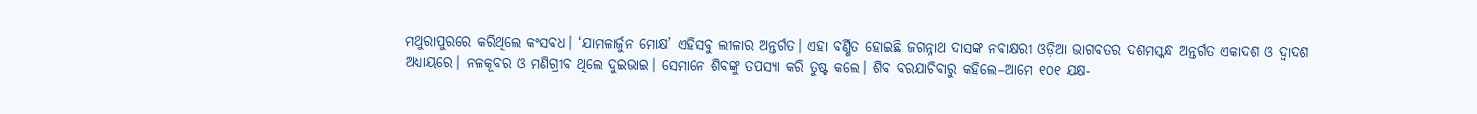ମଥୁରାପୁରରେ କରିଥିଲେ କଂସବଧ। ‘ଯାମଳାର୍ଜୁନ ମୋକ୍ଷ’ ଏହିସବୁ ଲୀଳାର ଅନ୍ତର୍ଗତ। ଏହା ବର୍ଣ୍ଣିତ ହୋଇଛି ଜଗନ୍ନାଥ ଦାସଙ୍କ ନବାକ୍ଷରୀ ଓଡ଼ିଆ ଭାଗବତର ଦଶମସ୍କନ୍ଧ ଅନ୍ତର୍ଗତ ଏକାଦଶ ଓ ଦ୍ବାଦଶ ଅଧ୍ୟାୟରେ। ନଳକୂବର ଓ ମଣିଗ୍ରୀବ ଥିଲେ ଦୁଇଭାଇ। ସେମାନେ ଶିବଙ୍କୁ ତପସ୍ୟା କରି ତୁଷ୍ଟ କଲେ। ଶିବ ବରଯାଚିବାରୁ କହିଲେ–ଆମେ ୧୦୧ ଯକ୍ଷ-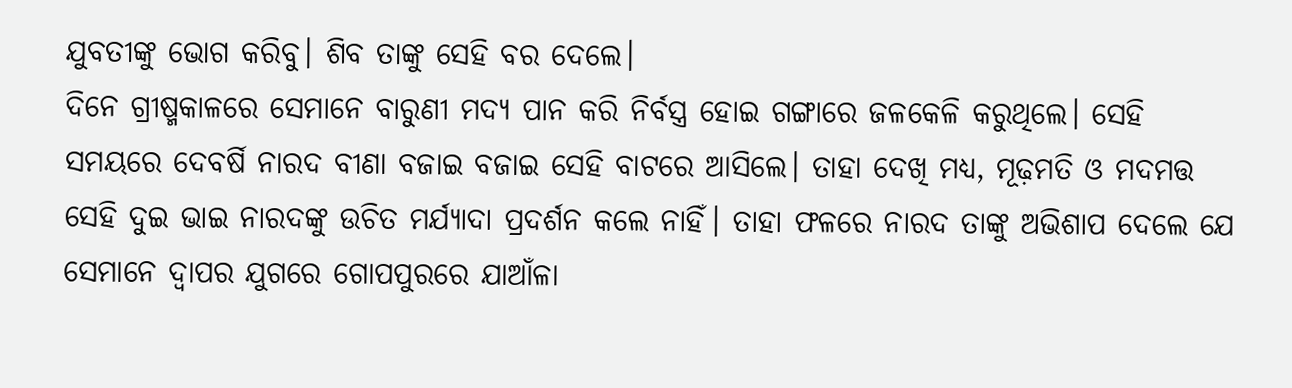ଯୁବତୀଙ୍କୁ ଭୋଗ କରିବୁ। ଶିବ ତାଙ୍କୁ ସେହି ବର ଦେଲେ।
ଦିନେ ଗ୍ରୀଷ୍ମକାଳରେ ସେମାନେ ବାରୁଣୀ ମଦ୍ୟ ପାନ କରି ନିର୍ବସ୍ତ୍ର ହୋଇ ଗଙ୍ଗାରେ ଜଳକେଳି କରୁଥିଲେ। ସେହି ସମୟରେ ଦେବର୍ଷି ନାରଦ ବୀଣା ବଜାଇ ବଜାଇ ସେହି ବାଟରେ ଆସିଲେ। ତାହା ଦେଖି ମଧ୍ୟ, ମୂଢ଼ମତି ଓ ମଦମତ୍ତ ସେହି ଦୁଇ ଭାଇ ନାରଦଙ୍କୁ ଉଚିତ ମର୍ଯ୍ୟାଦା ପ୍ରଦର୍ଶନ କଲେ ନାହିଁ। ତାହା ଫଳରେ ନାରଦ ତାଙ୍କୁ ଅଭିଶାପ ଦେଲେ ଯେ ସେମାନେ ଦ୍ବାପର ଯୁଗରେ ଗୋପପୁରରେ ଯାଆଁଳା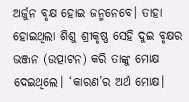ଅର୍ଜୁନ ବୃକ୍ଷ ହୋଇ ଜନ୍ମନେବେ। ତାହା ହୋଇଥିଲା ଶିଶୁ ଶ୍ରୀକୃଷ୍ଣ ସେହି ଦୁଇ ବୃକ୍ଷର ଭଞ୍ଜନ (ଉତ୍ପାଟନ) କରି ତାଙ୍କୁ ମୋକ୍ଷ ଦେଇଥିଲେ। ‘କାରଣ’ର ଅର୍ଥ ମୋକ୍ଷ।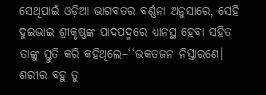ସେଥିପାଇଁ ଓଡ଼ିଆ ଭାଗବତର ବର୍ଣ୍ଣନା ଅନୁସାରେ, ସେହି ଦୁଇଭାଇ ଶ୍ରୀକୃଷ୍ଣଙ୍କ ପାଦପଦ୍ମରେ ଧ୍ୟାନସ୍ଥ ହେବା ସହିତ ତାଙ୍କୁ ସ୍ତୁତି କରି କହିଥିଲେ–‘‘ଭକତଜନ ନିସ୍ତାରଣେ। ଶରୀର ବହୁ ତୁ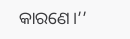କାରଣେ।’’